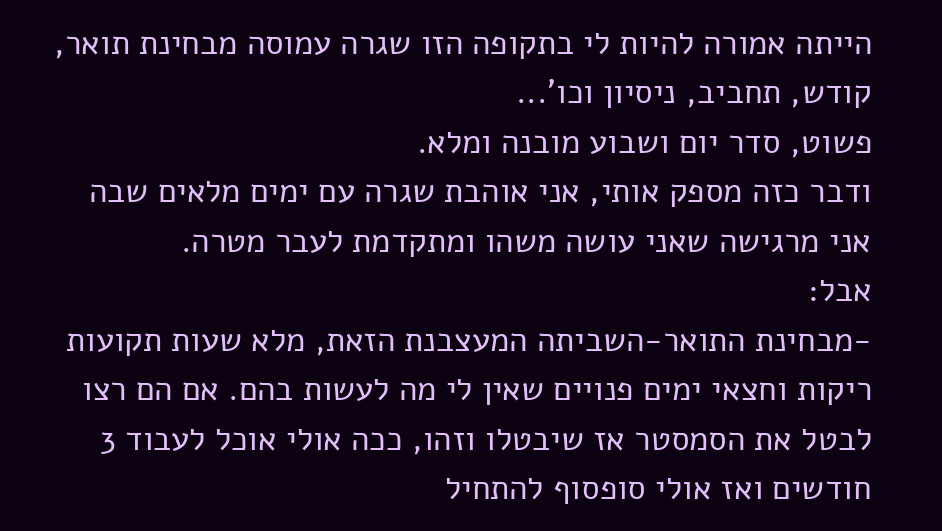הייתה אמורה להיות לי בתקופה הזו שגרה עמוסה מבחינת תואר, קודש, תחביב, ניסיון וכו'...
פשוט, סדר יום ושבוע מובנה ומלא.
ודבר כזה מספק אותי, אני אוהבת שגרה עם ימים מלאים שבה אני מרגישה שאני עושה משהו ומתקדמת לעבר מטרה.
אבל:
-מבחינת התואר-השביתה המעצבנת הזאת, מלא שעות תקועות ריקות וחצאי ימים פנויים שאין לי מה לעשות בהם. אם הם רצו לבטל את הסמסטר אז שיבטלו וזהו, ככה אולי אוכל לעבוד 3 חודשים ואז אולי סופסוף להתחיל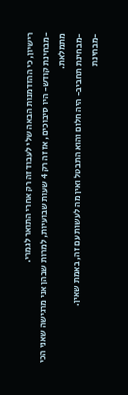רישיון, כי ההזדמנות הבאה שלי לעבוד זה רק אחרי התואר לגמרי.
-מבחינת קודש- היו סיבוכים, אז זה רק 4 שעות שבועיות, למרות שבהן אני מרגישה שאני הכי מתמלאת.
-מבחינת תחביב- היה חלום והוא התבטל ואין מה לעשות עם זה, באמת שאין.
-מבחינת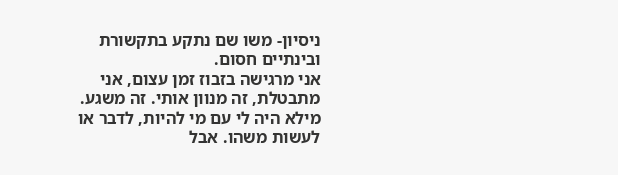ניסיון- משו שם נתקע בתקשורת ובינתיים חסום.
אני מרגישה בזבוז זמן עצום, אני מתבטלת, זה מנוון אותי. זה משגע.
מילא היה לי עם מי להיות, לדבר או לעשות משהו. אבל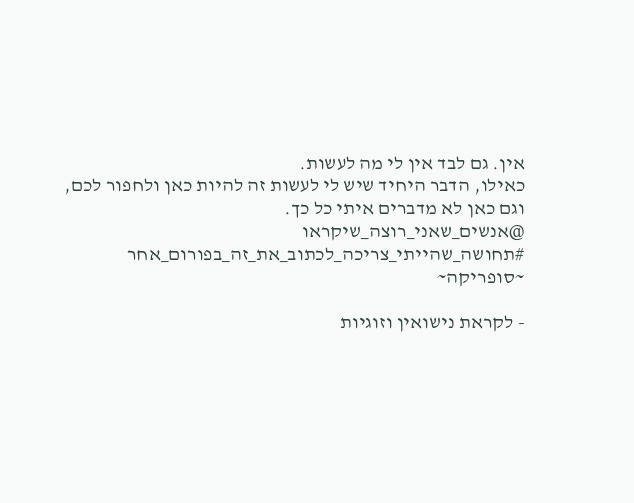אין. גם לבד אין לי מה לעשות.
כאילו, הדבר היחיד שיש לי לעשות זה להיות כאן ולחפור לכם, וגם כאן לא מדברים איתי כל כך.
@אנשים_שאני_רוצה_שיקראו
#תחושה_שהייתי_צריכה_לכתוב_את_זה_בפורום_אחר
~סופריקה~

- לקראת נישואין וזוגיות